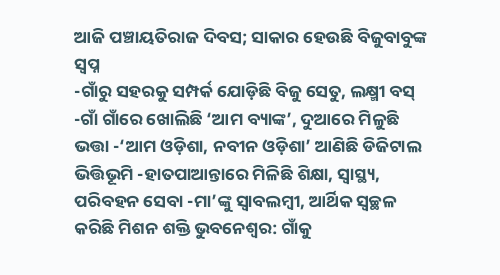ଆଜି ପଞ୍ଚାୟତିରାଜ ଦିବସ; ସାକାର ହେଉଛି ବିଜୁବାବୁଙ୍କ ସ୍ୱପ୍ନ
-ଗାଁରୁ ସହରକୁ ସମ୍ପର୍କ ଯୋଡ଼ିଛି ବିଜୁ ସେତୁ, ଲକ୍ଷ୍ମୀ ବସ୍ -ଗାଁ ଗାଁରେ ଖୋଲିଛି ‘ଆମ ବ୍ୟାଙ୍କ’, ଦୁଆରେ ମିଳୁଛି ଭତ୍ତା -‘ଆମ ଓଡ଼ିଶା, ନବୀନ ଓଡ଼ିଶା’ ଆଣିଛି ଡିଜିଟାଲ ଭିତ୍ତିଭୂମି -ହାତପାଆନ୍ତାରେ ମିଳିଛି ଶିକ୍ଷା, ସ୍ୱାସ୍ଥ୍ୟ, ପରିବହନ ସେବା -ମା’ଙ୍କୁ ସ୍ୱାବଲମ୍ବୀ, ଆର୍ଥିକ ସ୍ୱଚ୍ଛଳ କରିଛି ମିଶନ ଶକ୍ତି ଭୁବନେଶ୍ୱର: ଗାଁକୁ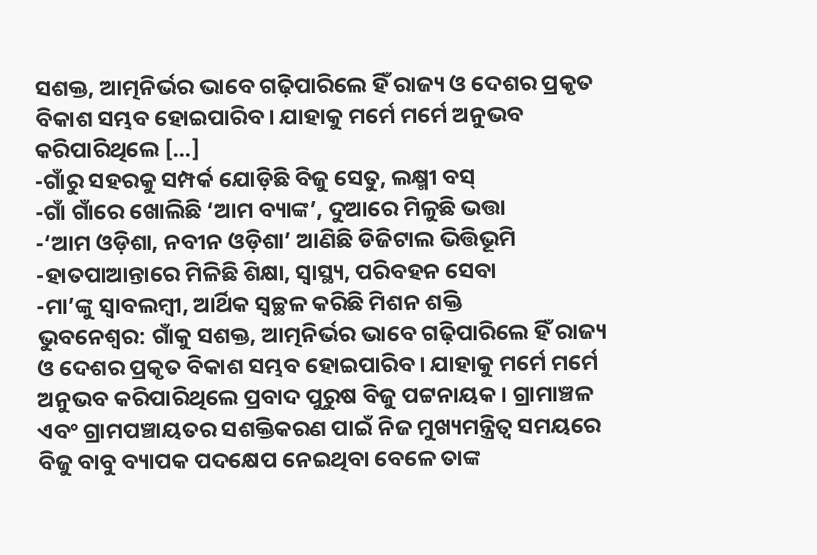ସଶକ୍ତ, ଆତ୍ମନିର୍ଭର ଭାବେ ଗଢ଼ିପାରିଲେ ହିଁ ରାଜ୍ୟ ଓ ଦେଶର ପ୍ରକୃତ ବିକାଶ ସମ୍ଭବ ହୋଇପାରିବ। ଯାହାକୁ ମର୍ମେ ମର୍ମେ ଅନୁଭବ କରିପାରିଥିଲେ […]
-ଗାଁରୁ ସହରକୁ ସମ୍ପର୍କ ଯୋଡ଼ିଛି ବିଜୁ ସେତୁ, ଲକ୍ଷ୍ମୀ ବସ୍
-ଗାଁ ଗାଁରେ ଖୋଲିଛି ‘ଆମ ବ୍ୟାଙ୍କ’, ଦୁଆରେ ମିଳୁଛି ଭତ୍ତା
-‘ଆମ ଓଡ଼ିଶା, ନବୀନ ଓଡ଼ିଶା’ ଆଣିଛି ଡିଜିଟାଲ ଭିତ୍ତିଭୂମି
-ହାତପାଆନ୍ତାରେ ମିଳିଛି ଶିକ୍ଷା, ସ୍ୱାସ୍ଥ୍ୟ, ପରିବହନ ସେବା
-ମା’ଙ୍କୁ ସ୍ୱାବଲମ୍ବୀ, ଆର୍ଥିକ ସ୍ୱଚ୍ଛଳ କରିଛି ମିଶନ ଶକ୍ତି
ଭୁବନେଶ୍ୱର: ଗାଁକୁ ସଶକ୍ତ, ଆତ୍ମନିର୍ଭର ଭାବେ ଗଢ଼ିପାରିଲେ ହିଁ ରାଜ୍ୟ ଓ ଦେଶର ପ୍ରକୃତ ବିକାଶ ସମ୍ଭବ ହୋଇପାରିବ। ଯାହାକୁ ମର୍ମେ ମର୍ମେ ଅନୁଭବ କରିପାରିଥିଲେ ପ୍ରବାଦ ପୁରୁଷ ବିଜୁ ପଟ୍ଟନାୟକ। ଗ୍ରାମାଞ୍ଚଳ ଏବଂ ଗ୍ରାମପଞ୍ଚାୟତର ସଶକ୍ତିକରଣ ପାଇଁ ନିଜ ମୁଖ୍ୟମନ୍ତ୍ରିତ୍ୱ ସମୟରେ ବିଜୁ ବାବୁ ବ୍ୟାପକ ପଦକ୍ଷେପ ନେଇଥିବା ବେଳେ ତାଙ୍କ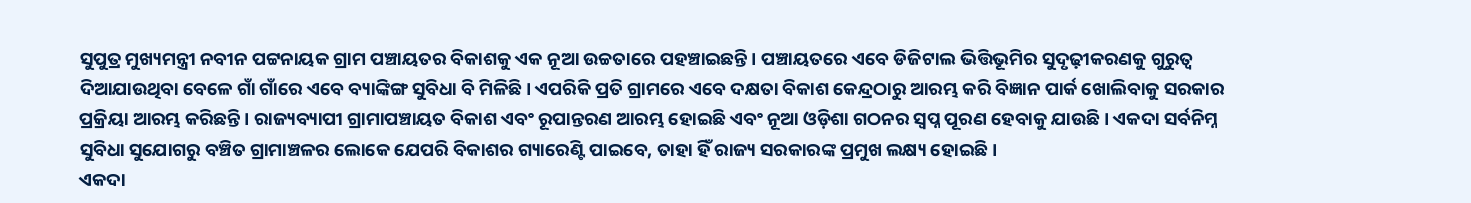ସୁପୁତ୍ର ମୁଖ୍ୟମନ୍ତ୍ରୀ ନବୀନ ପଟ୍ଟନାୟକ ଗ୍ରାମ ପଞ୍ଚାୟତର ବିକାଶକୁ ଏକ ନୂଆ ଉଚ୍ଚତାରେ ପହଞ୍ଚାଇଛନ୍ତି। ପଞ୍ଚାୟତରେ ଏବେ ଡିଜିଟାଲ ଭିତ୍ତିଭୂମିର ସୁଦୃଢ଼ୀକରଣକୁ ଗୁରୁତ୍ୱ ଦିଆଯାଉଥିବା ବେଳେ ଗାଁ ଗାଁରେ ଏବେ ବ୍ୟାଙ୍କିଙ୍ଗ ସୁବିଧା ବି ମିଳିଛି। ଏପରିକି ପ୍ରତି ଗ୍ରାମରେ ଏବେ ଦକ୍ଷତା ବିକାଶ କେନ୍ଦ୍ରଠାରୁ ଆରମ୍ଭ କରି ବିଜ୍ଞାନ ପାର୍କ ଖୋଲିବାକୁ ସରକାର ପ୍ରକ୍ରିୟା ଆରମ୍ଭ କରିଛନ୍ତି। ରାଜ୍ୟବ୍ୟାପୀ ଗ୍ରାମାପଞ୍ଚାୟତ ବିକାଶ ଏବଂ ରୂପାନ୍ତରଣ ଆରମ୍ଭ ହୋଇଛି ଏବଂ ନୂଆ ଓଡ଼ିଶା ଗଠନର ସ୍ୱପ୍ନ ପୂରଣ ହେବାକୁ ଯାଉଛି। ଏକଦା ସର୍ବନିମ୍ନ ସୁବିଧା ସୁଯୋଗରୁ ବଞ୍ଚିତ ଗ୍ରାମାଞ୍ଚଳର ଲୋକେ ଯେପରି ବିକାଶର ଗ୍ୟାରେଣ୍ଟି ପାଇବେ, ତାହା ହିଁ ରାଜ୍ୟ ସରକାରଙ୍କ ପ୍ରମୁଖ ଲକ୍ଷ୍ୟ ହୋଇଛି।
ଏକଦା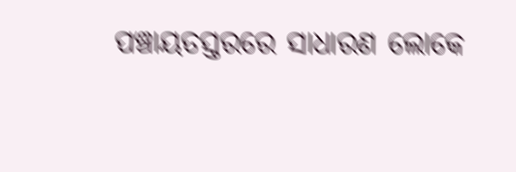ପଞ୍ଚାୟତସ୍ତରରେ ସାଧାରଣ ଲୋକେ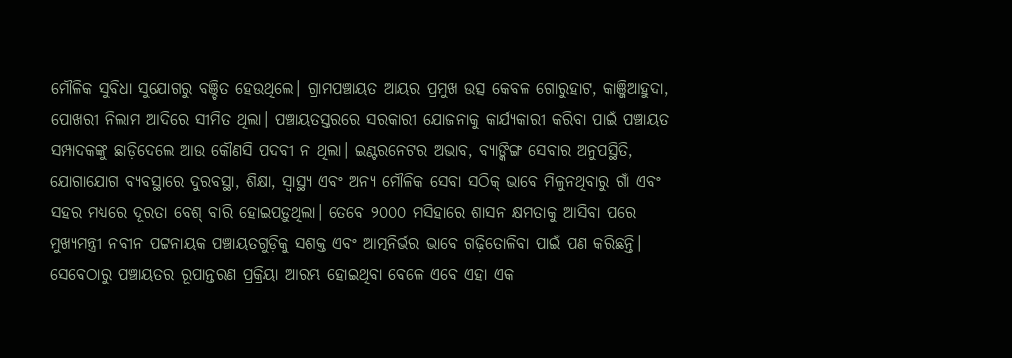ମୌଳିକ ସୁବିଧା ସୁଯୋଗରୁ ବଞ୍ଚିତ ହେଉଥିଲେ। ଗ୍ରାମପଞ୍ଚାୟତ ଆୟର ପ୍ରମୁଖ ଉତ୍ସ କେବଳ ଗୋରୁହାଟ, କାଞ୍ଜିଆହୁଦା, ପୋଖରୀ ନିଲାମ ଆଦିରେ ସୀମିତ ଥିଲା। ପଞ୍ଚାୟତସ୍ତରରେ ସରକାରୀ ଯୋଜନାକୁ କାର୍ଯ୍ୟକାରୀ କରିବା ପାଇଁ ପଞ୍ଚାୟତ ସମ୍ପାଦକଙ୍କୁ ଛାଡ଼ିଦେଲେ ଆଉ କୌଣସି ପଦବୀ ନ ଥିଲା। ଇଣ୍ଟରନେଟର ଅଭାବ, ବ୍ୟାଙ୍କିଙ୍ଗ ସେବାର ଅନୁପସ୍ଥିତି, ଯୋଗାଯୋଗ ବ୍ୟବସ୍ଥାରେ ଦୁରବସ୍ଥା, ଶିକ୍ଷା, ସ୍ୱାସ୍ଥ୍ୟ ଏବଂ ଅନ୍ୟ ମୌଳିକ ସେବା ସଠିକ୍ ଭାବେ ମିଳୁନଥିବାରୁ ଗାଁ ଏବଂ ସହର ମଧ୍ୟରେ ଦୂରତା ବେଶ୍ ବାରି ହୋଇପଡ଼ୁଥିଲା। ତେବେ ୨୦୦୦ ମସିହାରେ ଶାସନ କ୍ଷମତାକୁ ଆସିବା ପରେ ମୁଖ୍ୟମନ୍ତ୍ରୀ ନବୀନ ପଟ୍ଟନାୟକ ପଞ୍ଚାୟତଗୁଡ଼ିକୁ ସଶକ୍ତ ଏବଂ ଆତ୍ମନିର୍ଭର ଭାବେ ଗଢ଼ିତୋଳିବା ପାଇଁ ପଣ କରିଛନ୍ତି। ସେବେଠାରୁ ପଞ୍ଚାୟତର ରୂପାନ୍ତରଣ ପ୍ରକ୍ରିୟା ଆରମ୍ଭ ହୋଇଥିବା ବେଳେ ଏବେ ଏହା ଏକ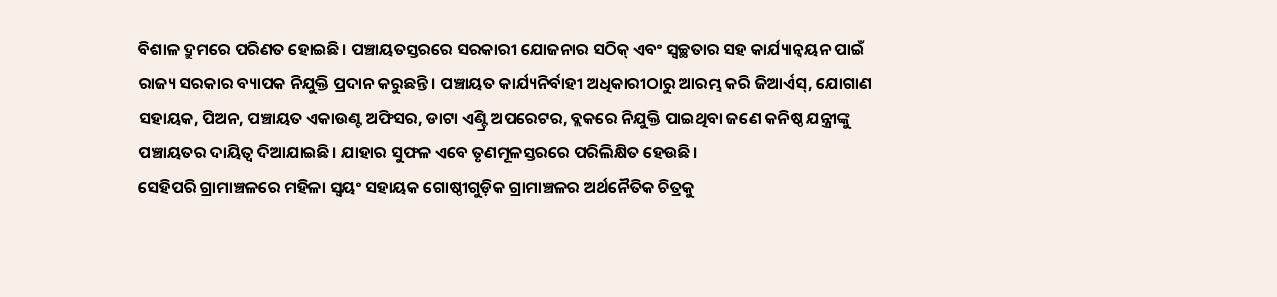ବିଶାଳ ଦ୍ରୁମରେ ପରିଣତ ହୋଇଛି। ପଞ୍ଚାୟତସ୍ତରରେ ସରକାରୀ ଯୋଜନାର ସଠିକ୍ ଏବଂ ସ୍ୱଚ୍ଛତାର ସହ କାର୍ଯ୍ୟାନ୍ୱୟନ ପାଇଁ ରାଜ୍ୟ ସରକାର ବ୍ୟାପକ ନିଯୁକ୍ତି ପ୍ରଦାନ କରୁଛନ୍ତି। ପଞ୍ଚାୟତ କାର୍ଯ୍ୟନିର୍ବାହୀ ଅଧିକାରୀଠାରୁ ଆରମ୍ଭ କରି ଜିଆର୍ଏସ୍, ଯୋଗାଣ ସହାୟକ, ପିଅନ, ପଞ୍ଚାୟତ ଏକାଉଣ୍ଟ ଅଫିସର, ଡାଟା ଏଣ୍ଟ୍ରି ଅପରେଟର, ବ୍ଲକରେ ନିଯୁକ୍ତି ପାଇଥିବା ଜଣେ କନିଷ୍ଠ ଯନ୍ତ୍ରୀଙ୍କୁ ପଞ୍ଚାୟତର ଦାୟିତ୍ୱ ଦିଆଯାଇଛି। ଯାହାର ସୁଫଳ ଏବେ ତୃଣମୂଳସ୍ତରରେ ପରିଲିକ୍ଷିତ ହେଉଛି।
ସେହିପରି ଗ୍ରାମାଞ୍ଚଳରେ ମହିଳା ସ୍ୱୟଂ ସହାୟକ ଗୋଷ୍ଠୀଗୁଡ଼ିକ ଗ୍ରାମାଞ୍ଚଳର ଅର୍ଥନୈତିକ ଚିତ୍ରକୁ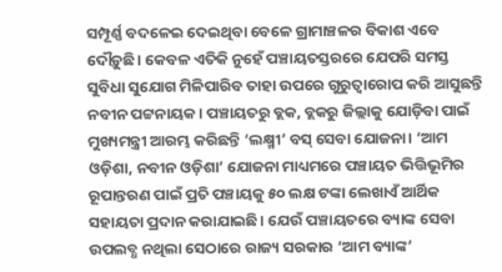ସମ୍ପୂର୍ଣ୍ଣ ବଦଳେଇ ଦେଇଥିବା ବେଳେ ଗ୍ରାମାଞ୍ଚଳର ବିକାଶ ଏବେ ଦୌଡ଼ୁଛି। କେବଳ ଏତିକି ନୁହେଁ ପଞ୍ଚାୟତସ୍ତରରେ ଯେପରି ସମସ୍ତ ସୁବିଧା ସୁଯୋଗ ମିଳିପାରିବ ତାହା ଉପରେ ଗୁରୁତ୍ୱାରୋପ କରି ଆସୁଛନ୍ତି ନବୀନ ପଟ୍ଟନାୟକ। ପଞ୍ଚାୟତରୁ ବ୍ଲକ, ବ୍ଲକରୁ ଜିଲ୍ଲାକୁ ଯୋଡ଼ିବା ପାଇଁ ମୁଖ୍ୟମନ୍ତ୍ରୀ ଆରମ୍ଭ କରିଛନ୍ତି ‘ଲକ୍ଷ୍ମୀ’ ବସ୍ ସେବା ଯୋଜନା। ‘ଆମ ଓଡ଼ିଶା, ନବୀନ ଓଡ଼ିଶା’ ଯୋଜନା ମାଧ୍ୟମରେ ପଞ୍ଚାୟତ ଭିତ୍ତିଭୂମିର ରୂପାନ୍ତରଣ ପାଇଁ ପ୍ରତି ପଞ୍ଚାୟକୁ ୫୦ ଲକ୍ଷ ଟଙ୍କା ଲେଖାଏଁ ଆର୍ଥିକ ସହାୟତା ପ୍ରଦାନ କରାଯାଇଛି। ଯେଉଁ ପଞ୍ଚାୟତରେ ବ୍ୟାଙ୍କ ସେବା ଉପଲବ୍ଧ ନଥିଲା ସେଠାରେ ରାଜ୍ୟ ସରକାର ‘ଆମ ବ୍ୟାଙ୍କ’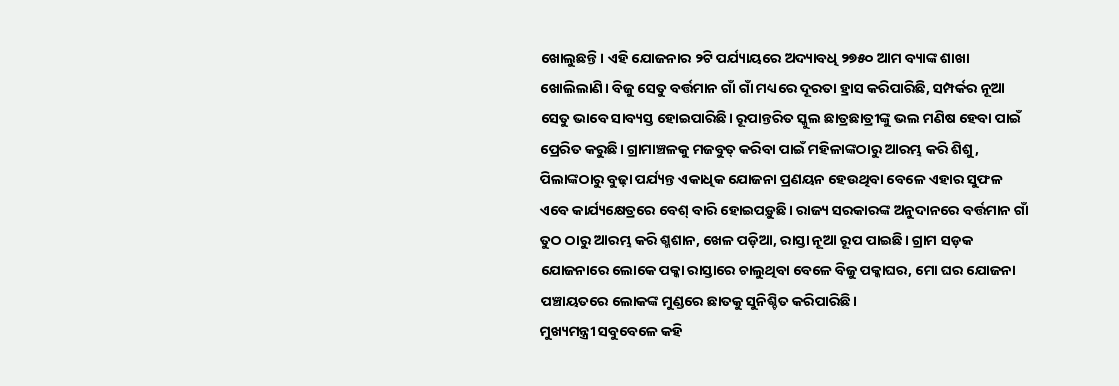ଖୋଲୁଛନ୍ତି। ଏହି ଯୋଜନାର ୨ଟି ପର୍ଯ୍ୟାୟରେ ଅଦ୍ୟାବଧି ୨୭୫୦ ଆମ ବ୍ୟାଙ୍କ ଶାଖା ଖୋଲିଲାଣି। ବିଜୁ ସେତୁ ବର୍ତ୍ତମାନ ଗାଁ ଗାଁ ମଧ୍ୟରେ ଦୂରତା ହ୍ରାସ କରିପାରିଛି, ସମ୍ପର୍କର ନୂଆ ସେତୁ ଭାବେ ସାବ୍ୟସ୍ତ ହୋଇପାରିଛି। ରୂପାନ୍ତରିତ ସ୍କୁଲ ଛାତ୍ରଛାତ୍ରୀଙ୍କୁ ଭଲ ମଣିଷ ହେବା ପାଇଁ ପ୍ରେରିତ କରୁଛି। ଗ୍ରାମାଞ୍ଚଳକୁ ମଜବୁତ୍ କରିବା ପାଇଁ ମହିଳାଙ୍କଠାରୁ ଆରମ୍ଭ କରି ଶିଶୁ, ପିଲାଙ୍କଠାରୁ ବୁଢ଼ା ପର୍ଯ୍ୟନ୍ତ ଏକାଧିକ ଯୋଜନା ପ୍ରଣୟନ ହେଉଥିବା ବେଳେ ଏହାର ସୁଫଳ ଏବେ କାର୍ଯ୍ୟକ୍ଷେତ୍ରରେ ବେଶ୍ ବାରି ହୋଇପଡ଼ୁଛି। ରାଜ୍ୟ ସରକାରଙ୍କ ଅନୁଦାନରେ ବର୍ତ୍ତମାନ ଗାଁ ତୁଠ ଠାରୁ ଆରମ୍ଭ କରି ଶ୍ମଶାନ, ଖେଳ ପଡ଼ିଆ, ରାସ୍ତା ନୂଆ ରୂପ ପାଇଛି। ଗ୍ରାମ ସଡ଼କ ଯୋଜନାରେ ଲୋକେ ପକ୍କା ରାସ୍ତାରେ ଚାଲୁଥିବା ବେଳେ ବିଜୁ ପକ୍କାଘର, ମୋ ଘର ଯୋଜନା ପଞ୍ଚାୟତରେ ଲୋକଙ୍କ ମୁଣ୍ଡରେ ଛାତକୁ ସୁନିଶ୍ଚିତ କରିପାରିଛି।
ମୁଖ୍ୟମନ୍ତ୍ରୀ ସବୁବେଳେ କହି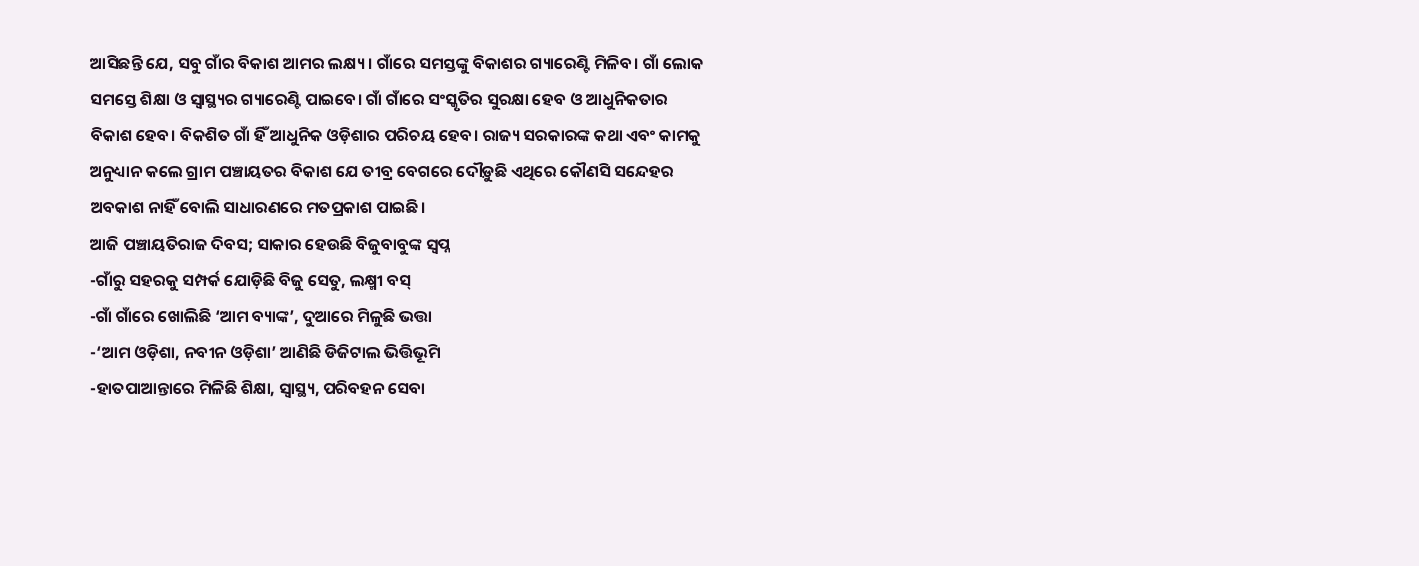ଆସିଛନ୍ତି ଯେ, ସବୁ ଗାଁର ବିକାଶ ଆମର ଲକ୍ଷ୍ୟ। ଗାଁରେ ସମସ୍ତଙ୍କୁ ବିକାଶର ଗ୍ୟାରେଣ୍ଟି ମିଳିବ। ଗାଁ ଲୋକ ସମସ୍ତେ ଶିକ୍ଷା ଓ ସ୍ୱାସ୍ଥ୍ୟର ଗ୍ୟାରେଣ୍ଟି ପାଇବେ। ଗାଁ ଗାଁରେ ସଂସ୍କୃତିର ସୁରକ୍ଷା ହେବ ଓ ଆଧୁନିକତାର ବିକାଶ ହେବ। ବିକଶିତ ଗାଁ ହିଁ ଆଧୁନିକ ଓଡ଼ିଶାର ପରିଚୟ ହେବ। ରାଜ୍ୟ ସରକାରଙ୍କ କଥା ଏବଂ କାମକୁ ଅନୁଧ୍ୟାନ କଲେ ଗ୍ରାମ ପଞ୍ଚାୟତର ବିକାଶ ଯେ ତୀବ୍ର ବେଗରେ ଦୌଡ଼ୁଛି ଏଥିରେ କୌଣସି ସନ୍ଦେହର ଅବକାଶ ନାହିଁ ବୋଲି ସାଧାରଣରେ ମତପ୍ରକାଶ ପାଇଛି।
ଆଜି ପଞ୍ଚାୟତିରାଜ ଦିବସ; ସାକାର ହେଉଛି ବିଜୁବାବୁଙ୍କ ସ୍ୱପ୍ନ
-ଗାଁରୁ ସହରକୁ ସମ୍ପର୍କ ଯୋଡ଼ିଛି ବିଜୁ ସେତୁ, ଲକ୍ଷ୍ମୀ ବସ୍
-ଗାଁ ଗାଁରେ ଖୋଲିଛି ‘ଆମ ବ୍ୟାଙ୍କ’, ଦୁଆରେ ମିଳୁଛି ଭତ୍ତା
-‘ଆମ ଓଡ଼ିଶା, ନବୀନ ଓଡ଼ିଶା’ ଆଣିଛି ଡିଜିଟାଲ ଭିତ୍ତିଭୂମି
-ହାତପାଆନ୍ତାରେ ମିଳିଛି ଶିକ୍ଷା, ସ୍ୱାସ୍ଥ୍ୟ, ପରିବହନ ସେବା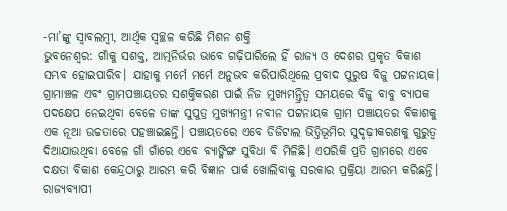-ମା’ଙ୍କୁ ସ୍ୱାବଲମ୍ବୀ, ଆର୍ଥିକ ସ୍ୱଚ୍ଛଳ କରିଛି ମିଶନ ଶକ୍ତି
ଭୁବନେଶ୍ୱର: ଗାଁକୁ ସଶକ୍ତ, ଆତ୍ମନିର୍ଭର ଭାବେ ଗଢ଼ିପାରିଲେ ହିଁ ରାଜ୍ୟ ଓ ଦେଶର ପ୍ରକୃତ ବିକାଶ ସମ୍ଭବ ହୋଇପାରିବ। ଯାହାକୁ ମର୍ମେ ମର୍ମେ ଅନୁଭବ କରିପାରିଥିଲେ ପ୍ରବାଦ ପୁରୁଷ ବିଜୁ ପଟ୍ଟନାୟକ। ଗ୍ରାମାଞ୍ଚଳ ଏବଂ ଗ୍ରାମପଞ୍ଚାୟତର ସଶକ୍ତିକରଣ ପାଇଁ ନିଜ ମୁଖ୍ୟମନ୍ତ୍ରିତ୍ୱ ସମୟରେ ବିଜୁ ବାବୁ ବ୍ୟାପକ ପଦକ୍ଷେପ ନେଇଥିବା ବେଳେ ତାଙ୍କ ସୁପୁତ୍ର ମୁଖ୍ୟମନ୍ତ୍ରୀ ନବୀନ ପଟ୍ଟନାୟକ ଗ୍ରାମ ପଞ୍ଚାୟତର ବିକାଶକୁ ଏକ ନୂଆ ଉଚ୍ଚତାରେ ପହଞ୍ଚାଇଛନ୍ତି। ପଞ୍ଚାୟତରେ ଏବେ ଡିଜିଟାଲ ଭିତ୍ତିଭୂମିର ସୁଦୃଢ଼ୀକରଣକୁ ଗୁରୁତ୍ୱ ଦିଆଯାଉଥିବା ବେଳେ ଗାଁ ଗାଁରେ ଏବେ ବ୍ୟାଙ୍କିଙ୍ଗ ସୁବିଧା ବି ମିଳିଛି। ଏପରିକି ପ୍ରତି ଗ୍ରାମରେ ଏବେ ଦକ୍ଷତା ବିକାଶ କେନ୍ଦ୍ରଠାରୁ ଆରମ୍ଭ କରି ବିଜ୍ଞାନ ପାର୍କ ଖୋଲିବାକୁ ସରକାର ପ୍ରକ୍ରିୟା ଆରମ୍ଭ କରିଛନ୍ତି। ରାଜ୍ୟବ୍ୟାପୀ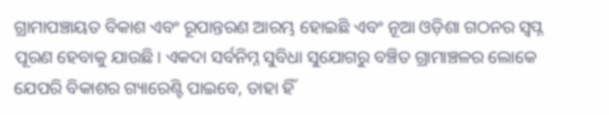ଗ୍ରାମାପଞ୍ଚାୟତ ବିକାଶ ଏବଂ ରୂପାନ୍ତରଣ ଆରମ୍ଭ ହୋଇଛି ଏବଂ ନୂଆ ଓଡ଼ିଶା ଗଠନର ସ୍ୱପ୍ନ ପୂରଣ ହେବାକୁ ଯାଉଛି। ଏକଦା ସର୍ବନିମ୍ନ ସୁବିଧା ସୁଯୋଗରୁ ବଞ୍ଚିତ ଗ୍ରାମାଞ୍ଚଳର ଲୋକେ ଯେପରି ବିକାଶର ଗ୍ୟାରେଣ୍ଟି ପାଇବେ, ତାହା ହିଁ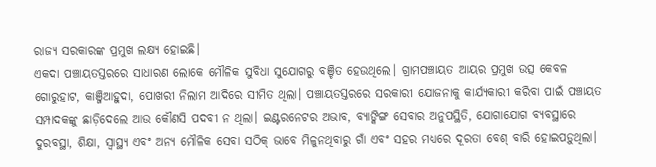ରାଜ୍ୟ ସରକାରଙ୍କ ପ୍ରମୁଖ ଲକ୍ଷ୍ୟ ହୋଇଛି।
ଏକଦା ପଞ୍ଚାୟତସ୍ତରରେ ସାଧାରଣ ଲୋକେ ମୌଳିକ ସୁବିଧା ସୁଯୋଗରୁ ବଞ୍ଚିତ ହେଉଥିଲେ। ଗ୍ରାମପଞ୍ଚାୟତ ଆୟର ପ୍ରମୁଖ ଉତ୍ସ କେବଳ ଗୋରୁହାଟ, କାଞ୍ଜିଆହୁଦା, ପୋଖରୀ ନିଲାମ ଆଦିରେ ସୀମିତ ଥିଲା। ପଞ୍ଚାୟତସ୍ତରରେ ସରକାରୀ ଯୋଜନାକୁ କାର୍ଯ୍ୟକାରୀ କରିବା ପାଇଁ ପଞ୍ଚାୟତ ସମ୍ପାଦକଙ୍କୁ ଛାଡ଼ିଦେଲେ ଆଉ କୌଣସି ପଦବୀ ନ ଥିଲା। ଇଣ୍ଟରନେଟର ଅଭାବ, ବ୍ୟାଙ୍କିଙ୍ଗ ସେବାର ଅନୁପସ୍ଥିତି, ଯୋଗାଯୋଗ ବ୍ୟବସ୍ଥାରେ ଦୁରବସ୍ଥା, ଶିକ୍ଷା, ସ୍ୱାସ୍ଥ୍ୟ ଏବଂ ଅନ୍ୟ ମୌଳିକ ସେବା ସଠିକ୍ ଭାବେ ମିଳୁନଥିବାରୁ ଗାଁ ଏବଂ ସହର ମଧ୍ୟରେ ଦୂରତା ବେଶ୍ ବାରି ହୋଇପଡ଼ୁଥିଲା।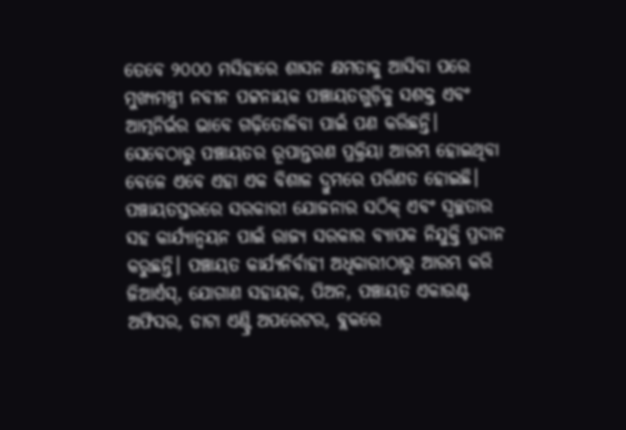ତେବେ ୨୦୦୦ ମସିହାରେ ଶାସନ କ୍ଷମତାକୁ ଆସିବା ପରେ ମୁଖ୍ୟମନ୍ତ୍ରୀ ନବୀନ ପଟ୍ଟନାୟକ ପଞ୍ଚାୟତଗୁଡ଼ିକୁ ସଶକ୍ତ ଏବଂ ଆତ୍ମନିର୍ଭର ଭାବେ ଗଢ଼ିତୋଳିବା ପାଇଁ ପଣ କରିଛନ୍ତି। ସେବେଠାରୁ ପଞ୍ଚାୟତର ରୂପାନ୍ତରଣ ପ୍ରକ୍ରିୟା ଆରମ୍ଭ ହୋଇଥିବା ବେଳେ ଏବେ ଏହା ଏକ ବିଶାଳ ଦ୍ରୁମରେ ପରିଣତ ହୋଇଛି। ପଞ୍ଚାୟତସ୍ତରରେ ସରକାରୀ ଯୋଜନାର ସଠିକ୍ ଏବଂ ସ୍ୱଚ୍ଛତାର ସହ କାର୍ଯ୍ୟାନ୍ୱୟନ ପାଇଁ ରାଜ୍ୟ ସରକାର ବ୍ୟାପକ ନିଯୁକ୍ତି ପ୍ରଦାନ କରୁଛନ୍ତି। ପଞ୍ଚାୟତ କାର୍ଯ୍ୟନିର୍ବାହୀ ଅଧିକାରୀଠାରୁ ଆରମ୍ଭ କରି ଜିଆର୍ଏସ୍, ଯୋଗାଣ ସହାୟକ, ପିଅନ, ପଞ୍ଚାୟତ ଏକାଉଣ୍ଟ ଅଫିସର, ଡାଟା ଏଣ୍ଟ୍ରି ଅପରେଟର, ବ୍ଲକରେ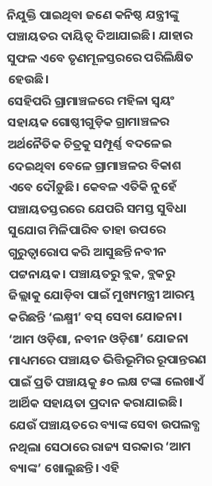ନିଯୁକ୍ତି ପାଇଥିବା ଜଣେ କନିଷ୍ଠ ଯନ୍ତ୍ରୀଙ୍କୁ ପଞ୍ଚାୟତର ଦାୟିତ୍ୱ ଦିଆଯାଇଛି। ଯାହାର ସୁଫଳ ଏବେ ତୃଣମୂଳସ୍ତରରେ ପରିଲିକ୍ଷିତ ହେଉଛି।
ସେହିପରି ଗ୍ରାମାଞ୍ଚଳରେ ମହିଳା ସ୍ୱୟଂ ସହାୟକ ଗୋଷ୍ଠୀଗୁଡ଼ିକ ଗ୍ରାମାଞ୍ଚଳର ଅର୍ଥନୈତିକ ଚିତ୍ରକୁ ସମ୍ପୂର୍ଣ୍ଣ ବଦଳେଇ ଦେଇଥିବା ବେଳେ ଗ୍ରାମାଞ୍ଚଳର ବିକାଶ ଏବେ ଦୌଡ଼ୁଛି। କେବଳ ଏତିକି ନୁହେଁ ପଞ୍ଚାୟତସ୍ତରରେ ଯେପରି ସମସ୍ତ ସୁବିଧା ସୁଯୋଗ ମିଳିପାରିବ ତାହା ଉପରେ ଗୁରୁତ୍ୱାରୋପ କରି ଆସୁଛନ୍ତି ନବୀନ ପଟ୍ଟନାୟକ। ପଞ୍ଚାୟତରୁ ବ୍ଲକ, ବ୍ଲକରୁ ଜିଲ୍ଲାକୁ ଯୋଡ଼ିବା ପାଇଁ ମୁଖ୍ୟମନ୍ତ୍ରୀ ଆରମ୍ଭ କରିଛନ୍ତି ‘ଲକ୍ଷ୍ମୀ’ ବସ୍ ସେବା ଯୋଜନା। ‘ଆମ ଓଡ଼ିଶା, ନବୀନ ଓଡ଼ିଶା’ ଯୋଜନା ମାଧ୍ୟମରେ ପଞ୍ଚାୟତ ଭିତ୍ତିଭୂମିର ରୂପାନ୍ତରଣ ପାଇଁ ପ୍ରତି ପଞ୍ଚାୟକୁ ୫୦ ଲକ୍ଷ ଟଙ୍କା ଲେଖାଏଁ ଆର୍ଥିକ ସହାୟତା ପ୍ରଦାନ କରାଯାଇଛି। ଯେଉଁ ପଞ୍ଚାୟତରେ ବ୍ୟାଙ୍କ ସେବା ଉପଲବ୍ଧ ନଥିଲା ସେଠାରେ ରାଜ୍ୟ ସରକାର ‘ଆମ ବ୍ୟାଙ୍କ’ ଖୋଲୁଛନ୍ତି। ଏହି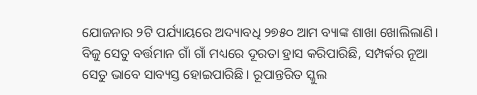ଯୋଜନାର ୨ଟି ପର୍ଯ୍ୟାୟରେ ଅଦ୍ୟାବଧି ୨୭୫୦ ଆମ ବ୍ୟାଙ୍କ ଶାଖା ଖୋଲିଲାଣି। ବିଜୁ ସେତୁ ବର୍ତ୍ତମାନ ଗାଁ ଗାଁ ମଧ୍ୟରେ ଦୂରତା ହ୍ରାସ କରିପାରିଛି, ସମ୍ପର୍କର ନୂଆ ସେତୁ ଭାବେ ସାବ୍ୟସ୍ତ ହୋଇପାରିଛି। ରୂପାନ୍ତରିତ ସ୍କୁଲ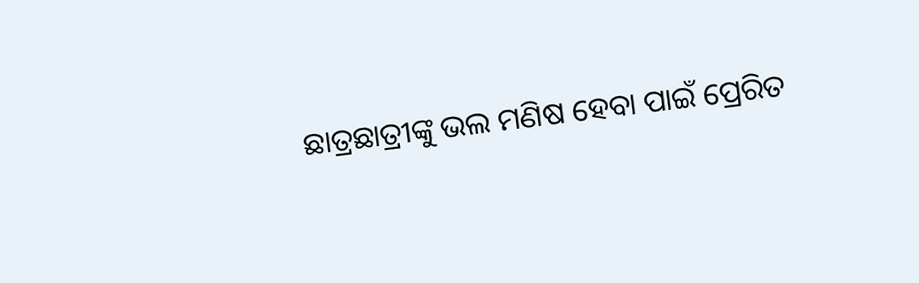ଛାତ୍ରଛାତ୍ରୀଙ୍କୁ ଭଲ ମଣିଷ ହେବା ପାଇଁ ପ୍ରେରିତ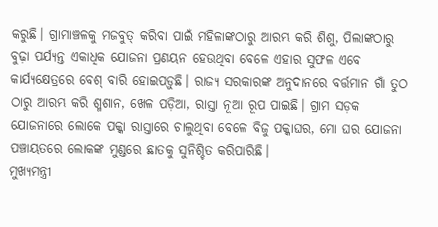କରୁଛି। ଗ୍ରାମାଞ୍ଚଳକୁ ମଜବୁତ୍ କରିବା ପାଇଁ ମହିଳାଙ୍କଠାରୁ ଆରମ୍ଭ କରି ଶିଶୁ, ପିଲାଙ୍କଠାରୁ ବୁଢ଼ା ପର୍ଯ୍ୟନ୍ତ ଏକାଧିକ ଯୋଜନା ପ୍ରଣୟନ ହେଉଥିବା ବେଳେ ଏହାର ସୁଫଳ ଏବେ କାର୍ଯ୍ୟକ୍ଷେତ୍ରରେ ବେଶ୍ ବାରି ହୋଇପଡ଼ୁଛି। ରାଜ୍ୟ ସରକାରଙ୍କ ଅନୁଦାନରେ ବର୍ତ୍ତମାନ ଗାଁ ତୁଠ ଠାରୁ ଆରମ୍ଭ କରି ଶ୍ମଶାନ, ଖେଳ ପଡ଼ିଆ, ରାସ୍ତା ନୂଆ ରୂପ ପାଇଛି। ଗ୍ରାମ ସଡ଼କ ଯୋଜନାରେ ଲୋକେ ପକ୍କା ରାସ୍ତାରେ ଚାଲୁଥିବା ବେଳେ ବିଜୁ ପକ୍କାଘର, ମୋ ଘର ଯୋଜନା ପଞ୍ଚାୟତରେ ଲୋକଙ୍କ ମୁଣ୍ଡରେ ଛାତକୁ ସୁନିଶ୍ଚିତ କରିପାରିଛି।
ମୁଖ୍ୟମନ୍ତ୍ରୀ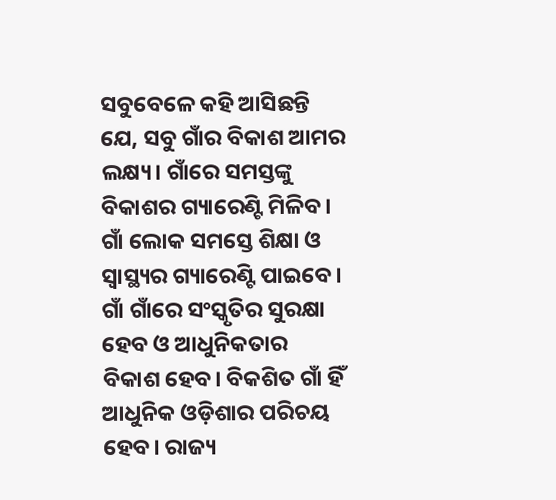ସବୁବେଳେ କହି ଆସିଛନ୍ତି ଯେ, ସବୁ ଗାଁର ବିକାଶ ଆମର ଲକ୍ଷ୍ୟ। ଗାଁରେ ସମସ୍ତଙ୍କୁ ବିକାଶର ଗ୍ୟାରେଣ୍ଟି ମିଳିବ। ଗାଁ ଲୋକ ସମସ୍ତେ ଶିକ୍ଷା ଓ ସ୍ୱାସ୍ଥ୍ୟର ଗ୍ୟାରେଣ୍ଟି ପାଇବେ। ଗାଁ ଗାଁରେ ସଂସ୍କୃତିର ସୁରକ୍ଷା ହେବ ଓ ଆଧୁନିକତାର ବିକାଶ ହେବ। ବିକଶିତ ଗାଁ ହିଁ ଆଧୁନିକ ଓଡ଼ିଶାର ପରିଚୟ ହେବ। ରାଜ୍ୟ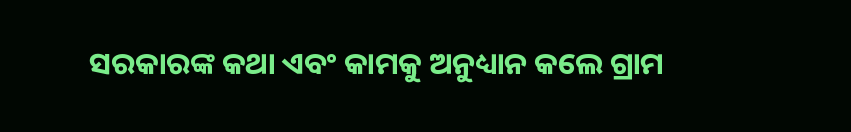ସରକାରଙ୍କ କଥା ଏବଂ କାମକୁ ଅନୁଧ୍ୟାନ କଲେ ଗ୍ରାମ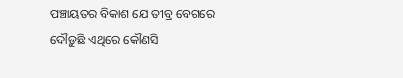ପଞ୍ଚାୟତର ବିକାଶ ଯେ ତୀବ୍ର ବେଗରେ ଦୌଡ଼ୁଛି ଏଥିରେ କୌଣସି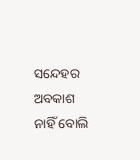ସନ୍ଦେହର ଅବକାଶ ନାହିଁ ବୋଲି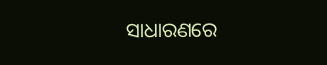ସାଧାରଣରେ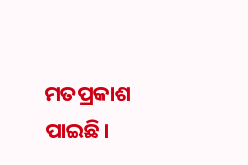ମତପ୍ରକାଶ ପାଇଛି।